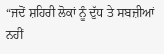“ਜਦੋਂ ਸ਼ਹਿਰੀ ਲੋਕਾਂ ਨੂੰ ਦੁੱਧ ਤੇ ਸਬਜ਼ੀਆਂ ਨਹੀਂ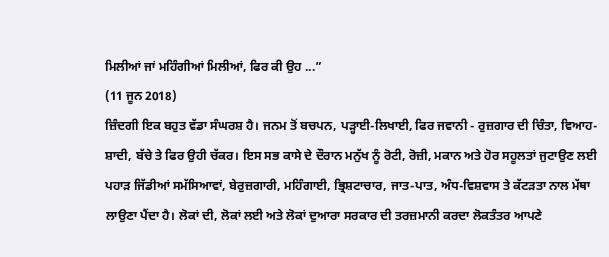ਮਿਲੀਆਂ ਜਾਂ ਮਹਿੰਗੀਆਂ ਮਿਲੀਆਂ, ਫਿਰ ਕੀ ਉਹ ...”
(11 ਜੂਨ 2018)
ਜ਼ਿੰਦਗੀ ਇਕ ਬਹੁਤ ਵੱਡਾ ਸੰਘਰਸ਼ ਹੈ। ਜਨਮ ਤੋਂ ਬਚਪਨ, ਪੜ੍ਹਾਈ-ਲਿਖਾਈ, ਫਿਰ ਜਵਾਨੀ - ਰੁਜ਼ਗਾਰ ਦੀ ਚਿੰਤਾ, ਵਿਆਹ-ਸ਼ਾਦੀ, ਬੱਚੇ ਤੇ ਫਿਰ ਉਹੀ ਚੱਕਰ। ਇਸ ਸਭ ਕਾਸੇ ਦੇ ਦੌਰਾਨ ਮਨੁੱਖ ਨੂੰ ਰੋਟੀ, ਰੋਜ਼ੀ, ਮਕਾਨ ਅਤੇ ਹੋਰ ਸਹੂਲਤਾਂ ਜੁਟਾਉਣ ਲਈ ਪਹਾੜ ਜਿੱਡੀਆਂ ਸਮੱਸਿਆਵਾਂ, ਬੇਰੁਜ਼ਗਾਰੀ, ਮਹਿੰਗਾਈ, ਭ੍ਰਿਸ਼ਟਾਚਾਰ, ਜਾਤ-ਪਾਤ, ਅੰਧ-ਵਿਸ਼ਵਾਸ ਤੇ ਕੱਟੜਤਾ ਨਾਲ ਮੱਥਾ ਲਾਉਣਾ ਪੈਂਦਾ ਹੈ। ਲੋਕਾਂ ਦੀ, ਲੋਕਾਂ ਲਈ ਅਤੇ ਲੋਕਾਂ ਦੁਆਰਾ ਸਰਕਾਰ ਦੀ ਤਰਜ਼ਮਾਨੀ ਕਰਦਾ ਲੋਕਤੰਤਰ ਆਪਣੇ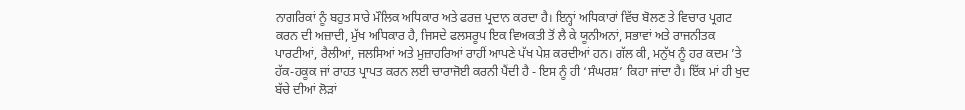ਨਾਗਰਿਕਾਂ ਨੂੰ ਬਹੁਤ ਸਾਰੇ ਮੌਲਿਕ ਅਧਿਕਾਰ ਅਤੇ ਫਰਜ਼ ਪ੍ਰਦਾਨ ਕਰਦਾ ਹੈ। ਇਨ੍ਹਾਂ ਅਧਿਕਾਰਾਂ ਵਿੱਚ ਬੋਲਣ ਤੇ ਵਿਚਾਰ ਪ੍ਰਗਟ ਕਰਨ ਦੀ ਅਜ਼ਾਦੀ, ਮੁੱਖ ਅਧਿਕਾਰ ਹੈ, ਜਿਸਦੇ ਫਲਸਰੂਪ ਇਕ ਵਿਅਕਤੀ ਤੋਂ ਲੈ ਕੇ ਯੂਨੀਅਨਾਂ, ਸਭਾਵਾਂ ਅਤੇ ਰਾਜਨੀਤਕ ਪਾਰਟੀਆਂ, ਰੈਲੀਆਂ, ਜਲਸਿਆਂ ਅਤੇ ਮੁਜ਼ਾਹਰਿਆਂ ਰਾਹੀਂ ਆਪਣੇ ਪੱਖ ਪੇਸ਼ ਕਰਦੀਆਂ ਹਨ। ਗੱਲ ਕੀ, ਮਨੁੱਖ ਨੂੰ ਹਰ ਕਦਮ ’ਤੇ ਹੱਕ-ਹਕੂਕ ਜਾਂ ਰਾਹਤ ਪ੍ਰਾਪਤ ਕਰਨ ਲਈ ਚਾਰਾਜੋਈ ਕਰਨੀ ਪੈਂਦੀ ਹੈ - ਇਸ ਨੂੰ ਹੀ ‘ਸੰਘਰਸ਼’ ਕਿਹਾ ਜਾਂਦਾ ਹੈ। ਇੱਕ ਮਾਂ ਹੀ ਖੁਦ ਬੱਚੇ ਦੀਆਂ ਲੋੜਾਂ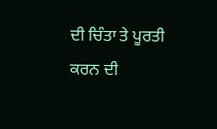ਦੀ ਚਿੰਤਾ ਤੇ ਪੂਰਤੀ ਕਰਨ ਦੀ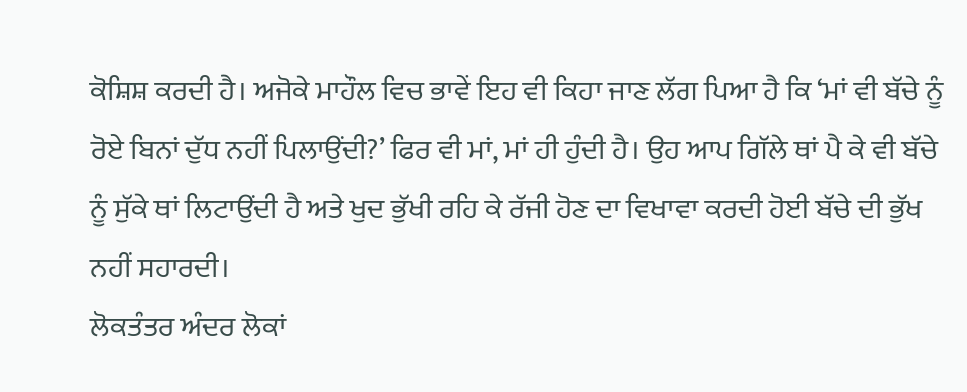ਕੋਸ਼ਿਸ਼ ਕਰਦੀ ਹੈ। ਅਜੋਕੇ ਮਾਹੌਲ ਵਿਚ ਭਾਵੇਂ ਇਹ ਵੀ ਕਿਹਾ ਜਾਣ ਲੱਗ ਪਿਆ ਹੈ ਕਿ ‘ਮਾਂ ਵੀ ਬੱਚੇ ਨੂੰ ਰੋਏ ਬਿਨਾਂ ਦੁੱਧ ਨਹੀਂ ਪਿਲਾਉਂਦੀ?’ ਫਿਰ ਵੀ ਮਾਂ, ਮਾਂ ਹੀ ਹੁੰਦੀ ਹੈ। ਉਹ ਆਪ ਗਿੱਲੇ ਥਾਂ ਪੈ ਕੇ ਵੀ ਬੱਚੇ ਨੂੰ ਸੁੱਕੇ ਥਾਂ ਲਿਟਾਉਂਦੀ ਹੈ ਅਤੇ ਖੁਦ ਭੁੱਖੀ ਰਹਿ ਕੇ ਰੱਜੀ ਹੋਣ ਦਾ ਵਿਖਾਵਾ ਕਰਦੀ ਹੋਈ ਬੱਚੇ ਦੀ ਭੁੱਖ ਨਹੀਂ ਸਹਾਰਦੀ।
ਲੋਕਤੰਤਰ ਅੰਦਰ ਲੋਕਾਂ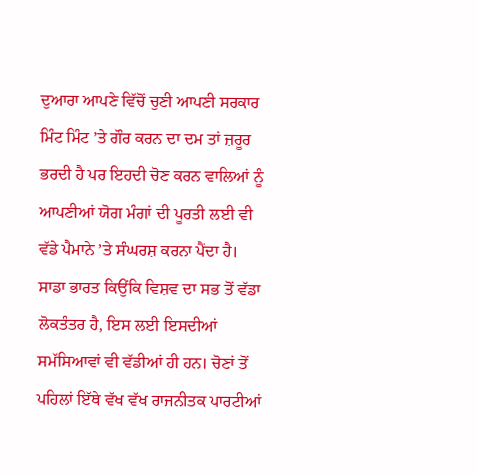ਦੁਆਰਾ ਆਪਣੇ ਵਿੱਚੋਂ ਚੁਣੀ ਆਪਣੀ ਸਰਕਾਰ ਮਿੰਟ ਮਿੰਟ ’ਤੇ ਗੌਰ ਕਰਨ ਦਾ ਦਮ ਤਾਂ ਜ਼ਰੂਰ ਭਰਦੀ ਹੈ ਪਰ ਇਹਦੀ ਚੋਣ ਕਰਨ ਵਾਲਿਆਂ ਨੂੰ ਆਪਣੀਆਂ ਯੋਗ ਮੰਗਾਂ ਦੀ ਪੂਰਤੀ ਲਈ ਵੀ ਵੱਡੇ ਪੈਮਾਨੇ ’ਤੇ ਸੰਘਰਸ਼ ਕਰਨਾ ਪੈਂਦਾ ਹੈ। ਸਾਡਾ ਭਾਰਤ ਕਿਉਂਕਿ ਵਿਸ਼ਵ ਦਾ ਸਭ ਤੋਂ ਵੱਡਾ ਲੋਕਤੰਤਰ ਹੈ, ਇਸ ਲਈ ਇਸਦੀਆਂ ਸਮੱਸਿਆਵਾਂ ਵੀ ਵੱਡੀਆਂ ਹੀ ਹਨ। ਚੋਣਾਂ ਤੋਂ ਪਹਿਲਾਂ ਇੱਥੇ ਵੱਖ ਵੱਖ ਰਾਜਨੀਤਕ ਪਾਰਟੀਆਂ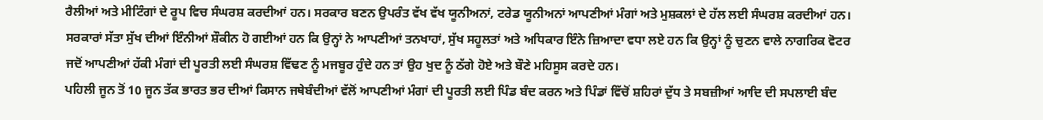ਰੈਲੀਆਂ ਅਤੇ ਮੀਟਿੰਗਾਂ ਦੇ ਰੂਪ ਵਿਚ ਸੰਘਰਸ਼ ਕਰਦੀਆਂ ਹਨ। ਸਰਕਾਰ ਬਣਨ ਉਪਰੰਤ ਵੱਖ ਵੱਖ ਯੂਨੀਅਨਾਂ, ਟਰੇਡ ਯੂਨੀਅਨਾਂ ਆਪਣੀਆਂ ਮੰਗਾਂ ਅਤੇ ਮੁਸ਼ਕਲਾਂ ਦੇ ਹੱਲ ਲਈ ਸੰਘਰਸ਼ ਕਰਦੀਆਂ ਹਨ। ਸਰਕਾਰਾਂ ਸੱਤਾ ਸੁੱਖ ਦੀਆਂ ਇੰਨੀਆਂ ਸ਼ੌਕੀਨ ਹੋ ਗਈਆਂ ਹਨ ਕਿ ਉਨ੍ਹਾਂ ਨੇ ਆਪਣੀਆਂ ਤਨਖਾਹਾਂ, ਸੁੱਖ ਸਹੂਲਤਾਂ ਅਤੇ ਅਧਿਕਾਰ ਇੰਨੇ ਜ਼ਿਆਦਾ ਵਧਾ ਲਏ ਹਨ ਕਿ ਉਨ੍ਹਾਂ ਨੂੰ ਚੁਣਨ ਵਾਲੇ ਨਾਗਰਿਕ ਵੋਟਰ ਜਦੋਂ ਆਪਣੀਆਂ ਹੱਕੀ ਮੰਗਾਂ ਦੀ ਪੂਰਤੀ ਲਈ ਸੰਘਰਸ਼ ਵਿੱਢਣ ਨੂੰ ਮਜਬੂਰ ਹੁੰਦੇ ਹਨ ਤਾਂ ਉਹ ਖੁਦ ਨੂੰ ਠੱਗੇ ਹੋਏ ਅਤੇ ਬੌਣੇ ਮਹਿਸੂਸ ਕਰਦੇ ਹਨ।
ਪਹਿਲੀ ਜੂਨ ਤੋਂ 10 ਜੂਨ ਤੱਕ ਭਾਰਤ ਭਰ ਦੀਆਂ ਕਿਸਾਨ ਜਥੇਬੰਦੀਆਂ ਵੱਲੋਂ ਆਪਣੀਆਂ ਮੰਗਾਂ ਦੀ ਪੂਰਤੀ ਲਈ ਪਿੰਡ ਬੰਦ ਕਰਨ ਅਤੇ ਪਿੰਡਾਂ ਵਿੱਚੋਂ ਸ਼ਹਿਰਾਂ ਦੁੱਧ ਤੇ ਸਬਜ਼ੀਆਂ ਆਦਿ ਦੀ ਸਪਲਾਈ ਬੰਦ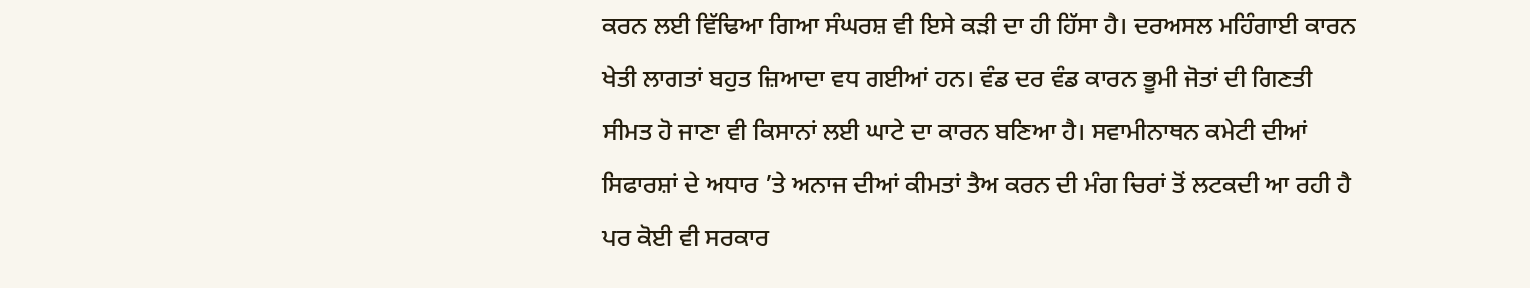ਕਰਨ ਲਈ ਵਿੱਢਿਆ ਗਿਆ ਸੰਘਰਸ਼ ਵੀ ਇਸੇ ਕੜੀ ਦਾ ਹੀ ਹਿੱਸਾ ਹੈ। ਦਰਅਸਲ ਮਹਿੰਗਾਈ ਕਾਰਨ ਖੇਤੀ ਲਾਗਤਾਂ ਬਹੁਤ ਜ਼ਿਆਦਾ ਵਧ ਗਈਆਂ ਹਨ। ਵੰਡ ਦਰ ਵੰਡ ਕਾਰਨ ਭੂਮੀ ਜੋਤਾਂ ਦੀ ਗਿਣਤੀ ਸੀਮਤ ਹੋ ਜਾਣਾ ਵੀ ਕਿਸਾਨਾਂ ਲਈ ਘਾਟੇ ਦਾ ਕਾਰਨ ਬਣਿਆ ਹੈ। ਸਵਾਮੀਨਾਥਨ ਕਮੇਟੀ ਦੀਆਂ ਸਿਫਾਰਸ਼ਾਂ ਦੇ ਅਧਾਰ ’ਤੇ ਅਨਾਜ ਦੀਆਂ ਕੀਮਤਾਂ ਤੈਅ ਕਰਨ ਦੀ ਮੰਗ ਚਿਰਾਂ ਤੋਂ ਲਟਕਦੀ ਆ ਰਹੀ ਹੈ ਪਰ ਕੋਈ ਵੀ ਸਰਕਾਰ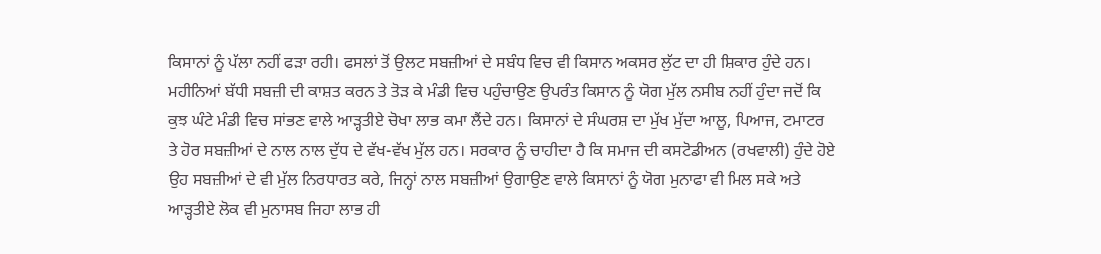ਕਿਸਾਨਾਂ ਨੂੰ ਪੱਲਾ ਨਹੀਂ ਫੜਾ ਰਹੀ। ਫਸਲਾਂ ਤੋਂ ਉਲਟ ਸਬਜ਼ੀਆਂ ਦੇ ਸਬੰਧ ਵਿਚ ਵੀ ਕਿਸਾਨ ਅਕਸਰ ਲੁੱਟ ਦਾ ਹੀ ਸ਼ਿਕਾਰ ਹੁੰਦੇ ਹਨ। ਮਹੀਨਿਆਂ ਬੱਧੀ ਸਬਜ਼ੀ ਦੀ ਕਾਸ਼ਤ ਕਰਨ ਤੇ ਤੋੜ ਕੇ ਮੰਡੀ ਵਿਚ ਪਹੁੰਚਾਉਣ ਉਪਰੰਤ ਕਿਸਾਨ ਨੂੰ ਯੋਗ ਮੁੱਲ ਨਸੀਬ ਨਹੀਂ ਹੁੰਦਾ ਜਦੋਂ ਕਿ ਕੁਝ ਘੰਟੇ ਮੰਡੀ ਵਿਚ ਸਾਂਭਣ ਵਾਲੇ ਆੜ੍ਹਤੀਏ ਚੋਖਾ ਲਾਭ ਕਮਾ ਲੈਂਦੇ ਹਨ। ਕਿਸਾਨਾਂ ਦੇ ਸੰਘਰਸ਼ ਦਾ ਮੁੱਖ ਮੁੱਦਾ ਆਲੂ, ਪਿਆਜ, ਟਮਾਟਰ ਤੇ ਹੋਰ ਸਬਜ਼ੀਆਂ ਦੇ ਨਾਲ ਨਾਲ ਦੁੱਧ ਦੇ ਵੱਖ-ਵੱਖ ਮੁੱਲ ਹਨ। ਸਰਕਾਰ ਨੂੰ ਚਾਹੀਦਾ ਹੈ ਕਿ ਸਮਾਜ ਦੀ ਕਸਟੋਡੀਅਨ (ਰਖਵਾਲੀ) ਹੁੰਦੇ ਹੋਏ ਉਹ ਸਬਜ਼ੀਆਂ ਦੇ ਵੀ ਮੁੱਲ ਨਿਰਧਾਰਤ ਕਰੇ, ਜਿਨ੍ਹਾਂ ਨਾਲ ਸਬਜ਼ੀਆਂ ਉਗਾਉਣ ਵਾਲੇ ਕਿਸਾਨਾਂ ਨੂੰ ਯੋਗ ਮੁਨਾਫਾ ਵੀ ਮਿਲ ਸਕੇ ਅਤੇ ਆੜ੍ਹਤੀਏ ਲੋਕ ਵੀ ਮੁਨਾਸਬ ਜਿਹਾ ਲਾਭ ਹੀ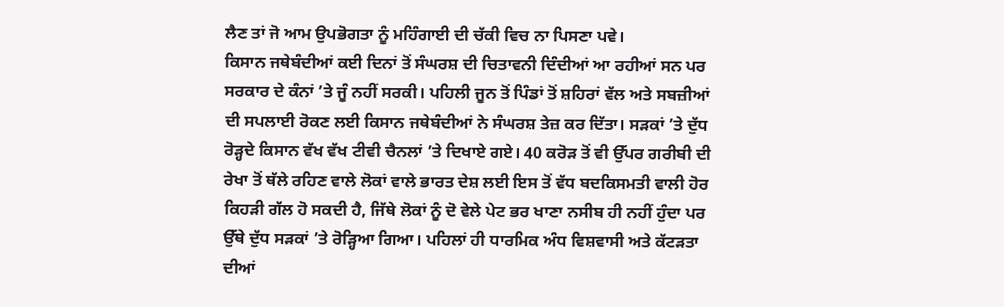ਲੈਣ ਤਾਂ ਜੋ ਆਮ ਉਪਭੋਗਤਾ ਨੂੰ ਮਹਿੰਗਾਈ ਦੀ ਚੱਕੀ ਵਿਚ ਨਾ ਪਿਸਣਾ ਪਵੇ।
ਕਿਸਾਨ ਜਥੇਬੰਦੀਆਂ ਕਈ ਦਿਨਾਂ ਤੋਂ ਸੰਘਰਸ਼ ਦੀ ਚਿਤਾਵਨੀ ਦਿੰਦੀਆਂ ਆ ਰਹੀਆਂ ਸਨ ਪਰ ਸਰਕਾਰ ਦੇ ਕੰਨਾਂ ’ਤੇ ਜੂੰ ਨਹੀਂ ਸਰਕੀ। ਪਹਿਲੀ ਜੂਨ ਤੋਂ ਪਿੰਡਾਂ ਤੋਂ ਸ਼ਹਿਰਾਂ ਵੱਲ ਅਤੇ ਸਬਜ਼ੀਆਂ ਦੀ ਸਪਲਾਈ ਰੋਕਣ ਲਈ ਕਿਸਾਨ ਜਥੇਬੰਦੀਆਂ ਨੇ ਸੰਘਰਸ਼ ਤੇਜ਼ ਕਰ ਦਿੱਤਾ। ਸੜਕਾਂ ’ਤੇ ਦੁੱਧ ਰੋੜ੍ਹਦੇ ਕਿਸਾਨ ਵੱਖ ਵੱਖ ਟੀਵੀ ਚੈਨਲਾਂ ’ਤੇ ਦਿਖਾਏ ਗਏ। 40 ਕਰੋੜ ਤੋਂ ਵੀ ਉੱਪਰ ਗਰੀਬੀ ਦੀ ਰੇਖਾ ਤੋਂ ਥੱਲੇ ਰਹਿਣ ਵਾਲੇ ਲੋਕਾਂ ਵਾਲੇ ਭਾਰਤ ਦੇਸ਼ ਲਈ ਇਸ ਤੋਂ ਵੱਧ ਬਦਕਿਸਮਤੀ ਵਾਲੀ ਹੋਰ ਕਿਹੜੀ ਗੱਲ ਹੋ ਸਕਦੀ ਹੈ, ਜਿੱਥੇ ਲੋਕਾਂ ਨੂੰ ਦੋ ਵੇਲੇ ਪੇਟ ਭਰ ਖਾਣਾ ਨਸੀਬ ਹੀ ਨਹੀਂ ਹੁੰਦਾ ਪਰ ਉੱਥੇ ਦੁੱਧ ਸੜਕਾਂ ’ਤੇ ਰੋੜ੍ਹਿਆ ਗਿਆ। ਪਹਿਲਾਂ ਹੀ ਧਾਰਮਿਕ ਅੰਧ ਵਿਸ਼ਵਾਸੀ ਅਤੇ ਕੱਟੜਤਾ ਦੀਆਂ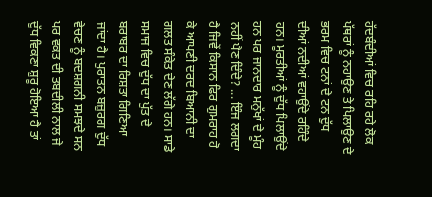ਹੱਦਬੰਦੀਆਂ ਵਿਚ ਰਹਿ ਰਹੇ ਲੋਕ ਪੱਥਰਾਂ ਨੂੰ ਨਹਾਉਣ ਤੇ ਪਿਲਾਉਣ ਦੇ ਭਰਮ ਵਿਚ ਟਨਾਂ ਦੇ ਟਨ ਦੁੱਧ ਦੀਆਂ ਨਦੀਆਂ ਵਹਾਉਂਦੇ ਰਹਿੰਦੇ ਹਨ। ਮੂਰਤੀਆਂ ਨੂੰ ਦੁੱਧ ਪਿਲਾਉਂਦੇ ਹਨ ਪਰ ਜਾਨਦਾਰ ਮਨੁੱਖਾਂ ਦੇ ਮੂੰਹ ਨਹੀਂ ਪੈਣ ਦਿੰਦੇ? ... ਇੰਜ ਲਗਦਾ ਹੈ ਜਿਵੇਂ ਕਿਸਾਨ ਫਿਰ ਗੁਮਰਾਹ ਹੋ ਕੇ ਆਪਣੀ ਦਰਦ ਬਿਆਨੀ ਦਾ ਗਲਤ ਸੰਕੇਤ ਦੇਣ ਲੱਗੇ ਹਨ। ਸਾਡੇ ਸਮਾਜ ਵਿਚ ਦੁੱਧ ਦਾ ਪੁੱਤ ਦੇ ਬਰਾਬਰ ਦਾ ਰਿਸ਼ਤਾ ਗਿਣਿਆ ਜਾਂਦਾ ਹੈ। ਪੁਰਾਤਨ ਬਜ਼ੁਰਗ ਦੁੱਧ ਵੇਚਣ ਨੂੰ ਬਦਸ਼ਗਨੀ ਸਮਝਦੇ ਸਨ ਪਰ ਵਕਤ ਦੀ ਤਬਦੀਲੀ ਨਾਲ ਜੇ ਦੁੱਧ ਵਿਕਣਾ ਸ਼ੁਰੂ ਹੋਇਆ ਹੈ ਤਾਂ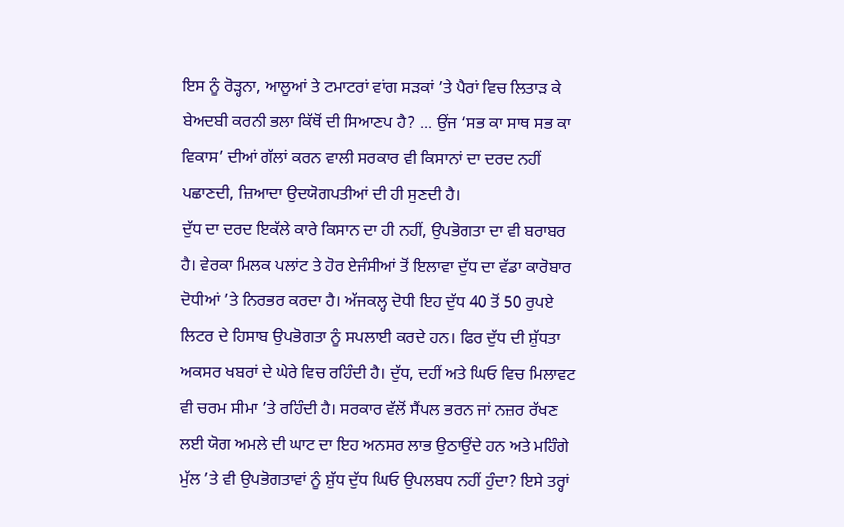ਇਸ ਨੂੰ ਰੋੜ੍ਹਨਾ, ਆਲੂਆਂ ਤੇ ਟਮਾਟਰਾਂ ਵਾਂਗ ਸੜਕਾਂ ’ਤੇ ਪੈਰਾਂ ਵਿਚ ਲਿਤਾੜ ਕੇ ਬੇਅਦਬੀ ਕਰਨੀ ਭਲਾ ਕਿੱਥੋਂ ਦੀ ਸਿਆਣਪ ਹੈ? ... ਉਂਜ ‘ਸਭ ਕਾ ਸਾਥ ਸਭ ਕਾ ਵਿਕਾਸ’ ਦੀਆਂ ਗੱਲਾਂ ਕਰਨ ਵਾਲੀ ਸਰਕਾਰ ਵੀ ਕਿਸਾਨਾਂ ਦਾ ਦਰਦ ਨਹੀਂ ਪਛਾਣਦੀ, ਜ਼ਿਆਦਾ ਉਦਯੋਗਪਤੀਆਂ ਦੀ ਹੀ ਸੁਣਦੀ ਹੈ।
ਦੁੱਧ ਦਾ ਦਰਦ ਇਕੱਲੇ ਕਾਰੇ ਕਿਸਾਨ ਦਾ ਹੀ ਨਹੀਂ, ਉਪਭੋਗਤਾ ਦਾ ਵੀ ਬਰਾਬਰ ਹੈ। ਵੇਰਕਾ ਮਿਲਕ ਪਲਾਂਟ ਤੇ ਹੋਰ ਏਜੰਸੀਆਂ ਤੋਂ ਇਲਾਵਾ ਦੁੱਧ ਦਾ ਵੱਡਾ ਕਾਰੋਬਾਰ ਦੋਧੀਆਂ ’ਤੇ ਨਿਰਭਰ ਕਰਦਾ ਹੈ। ਅੱਜਕਲ੍ਹ ਦੋਧੀ ਇਹ ਦੁੱਧ 40 ਤੋਂ 50 ਰੁਪਏ ਲਿਟਰ ਦੇ ਹਿਸਾਬ ਉਪਭੋਗਤਾ ਨੂੰ ਸਪਲਾਈ ਕਰਦੇ ਹਨ। ਫਿਰ ਦੁੱਧ ਦੀ ਸ਼ੁੱਧਤਾ ਅਕਸਰ ਖਬਰਾਂ ਦੇ ਘੇਰੇ ਵਿਚ ਰਹਿੰਦੀ ਹੈ। ਦੁੱਧ, ਦਹੀਂ ਅਤੇ ਘਿਓ ਵਿਚ ਮਿਲਾਵਟ ਵੀ ਚਰਮ ਸੀਮਾ ’ਤੇ ਰਹਿੰਦੀ ਹੈ। ਸਰਕਾਰ ਵੱਲੋਂ ਸੈਂਪਲ ਭਰਨ ਜਾਂ ਨਜ਼ਰ ਰੱਖਣ ਲਈ ਯੋਗ ਅਮਲੇ ਦੀ ਘਾਟ ਦਾ ਇਹ ਅਨਸਰ ਲਾਭ ਉਠਾਉਂਦੇ ਹਨ ਅਤੇ ਮਹਿੰਗੇ ਮੁੱਲ ’ਤੇ ਵੀ ਉਪਭੋਗਤਾਵਾਂ ਨੂੰ ਸ਼ੁੱਧ ਦੁੱਧ ਘਿਓ ਉਪਲਬਧ ਨਹੀਂ ਹੁੰਦਾ? ਇਸੇ ਤਰ੍ਹਾਂ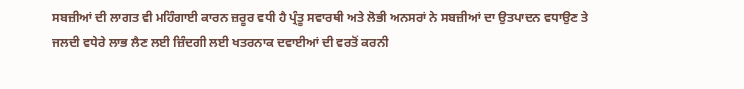ਸਬਜ਼ੀਆਂ ਦੀ ਲਾਗਤ ਵੀ ਮਹਿੰਗਾਈ ਕਾਰਨ ਜ਼ਰੂਰ ਵਧੀ ਹੈ ਪ੍ਰੰਤੂ ਸਵਾਰਥੀ ਅਤੇ ਲੋਭੀ ਅਨਸਰਾਂ ਨੇ ਸਬਜ਼ੀਆਂ ਦਾ ਉਤਪਾਦਨ ਵਧਾਉਣ ਤੇ ਜਲਦੀ ਵਧੇਰੇ ਲਾਭ ਲੈਣ ਲਈ ਜ਼ਿੰਦਗੀ ਲਈ ਖਤਰਨਾਕ ਦਵਾਈਆਂ ਦੀ ਵਰਤੋਂ ਕਰਨੀ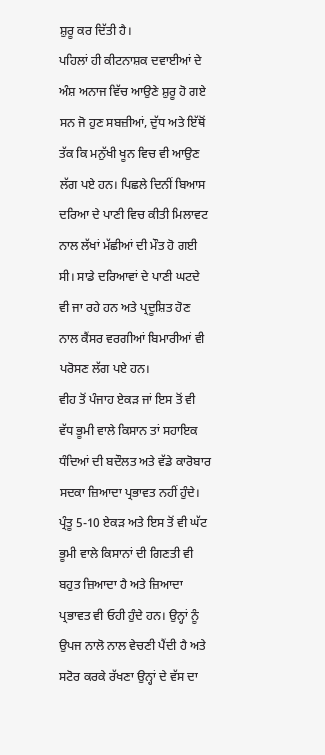ਸ਼ੁਰੂ ਕਰ ਦਿੱਤੀ ਹੈ।
ਪਹਿਲਾਂ ਹੀ ਕੀਟਨਾਸ਼ਕ ਦਵਾਈਆਂ ਦੇ ਅੰਸ਼ ਅਨਾਜ ਵਿੱਚ ਆਉਣੇ ਸ਼ੁਰੂ ਹੋ ਗਏ ਸਨ ਜੋ ਹੁਣ ਸਬਜ਼ੀਆਂ, ਦੁੱਧ ਅਤੇ ਇੱਥੋਂ ਤੱਕ ਕਿ ਮਨੁੱਖੀ ਖੂਨ ਵਿਚ ਵੀ ਆਉਣ ਲੱਗ ਪਏ ਹਨ। ਪਿਛਲੇ ਦਿਨੀਂ ਬਿਆਸ ਦਰਿਆ ਦੇ ਪਾਣੀ ਵਿਚ ਕੀਤੀ ਮਿਲਾਵਟ ਨਾਲ ਲੱਖਾਂ ਮੱਛੀਆਂ ਦੀ ਮੌਤ ਹੋ ਗਈ ਸੀ। ਸਾਡੇ ਦਰਿਆਵਾਂ ਦੇ ਪਾਣੀ ਘਟਦੇ ਵੀ ਜਾ ਰਹੇ ਹਨ ਅਤੇ ਪ੍ਰਦੂਸ਼ਿਤ ਹੋਣ ਨਾਲ ਕੈਂਸਰ ਵਰਗੀਆਂ ਬਿਮਾਰੀਆਂ ਵੀ ਪਰੋਸਣ ਲੱਗ ਪਏ ਹਨ।
ਵੀਹ ਤੋਂ ਪੰਜਾਹ ਏਕੜ ਜਾਂ ਇਸ ਤੋਂ ਵੀ ਵੱਧ ਭੂਮੀ ਵਾਲੇ ਕਿਸਾਨ ਤਾਂ ਸਹਾਇਕ ਧੰਦਿਆਂ ਦੀ ਬਦੌਲਤ ਅਤੇ ਵੱਡੇ ਕਾਰੋਬਾਰ ਸਦਕਾ ਜ਼ਿਆਦਾ ਪ੍ਰਭਾਵਤ ਨਹੀਂ ਹੁੰਦੇ। ਪ੍ਰੰਤੂ 5-10 ਏਕੜ ਅਤੇ ਇਸ ਤੋਂ ਵੀ ਘੱਟ ਭੂਮੀ ਵਾਲੇ ਕਿਸਾਨਾਂ ਦੀ ਗਿਣਤੀ ਵੀ ਬਹੁਤ ਜ਼ਿਆਦਾ ਹੈ ਅਤੇ ਜ਼ਿਆਦਾ ਪ੍ਰਭਾਵਤ ਵੀ ਓਹੀ ਹੁੰਦੇ ਹਨ। ਉਨ੍ਹਾਂ ਨੂੰ ਉਪਜ ਨਾਲੋ ਨਾਲ ਵੇਚਣੀ ਪੈਂਦੀ ਹੈ ਅਤੇ ਸਟੋਰ ਕਰਕੇ ਰੱਖਣਾ ਉਨ੍ਹਾਂ ਦੇ ਵੱਸ ਦਾ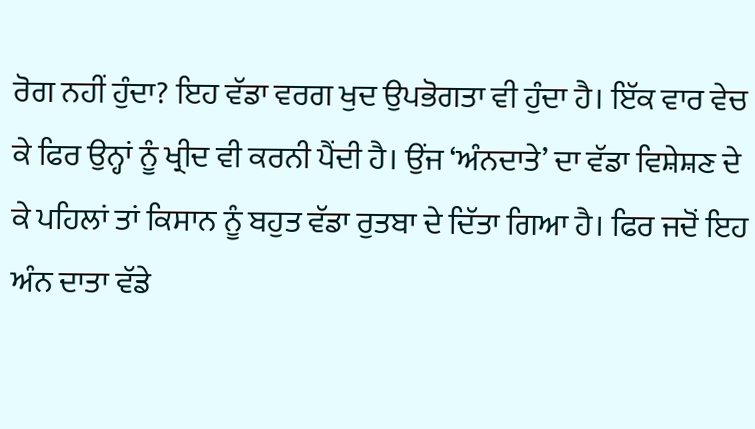ਰੋਗ ਨਹੀਂ ਹੁੰਦਾ? ਇਹ ਵੱਡਾ ਵਰਗ ਖੁਦ ਉਪਭੋਗਤਾ ਵੀ ਹੁੰਦਾ ਹੈ। ਇੱਕ ਵਾਰ ਵੇਚ ਕੇ ਫਿਰ ਉਨ੍ਹਾਂ ਨੂੰ ਖ੍ਰੀਦ ਵੀ ਕਰਨੀ ਪੈਂਦੀ ਹੈ। ਉਂਜ ‘ਅੰਨਦਾਤੇ’ ਦਾ ਵੱਡਾ ਵਿਸ਼ੇਸ਼ਣ ਦੇ ਕੇ ਪਹਿਲਾਂ ਤਾਂ ਕਿਸਾਨ ਨੂੰ ਬਹੁਤ ਵੱਡਾ ਰੁਤਬਾ ਦੇ ਦਿੱਤਾ ਗਿਆ ਹੈ। ਫਿਰ ਜਦੋਂ ਇਹ ਅੰਨ ਦਾਤਾ ਵੱਡੇ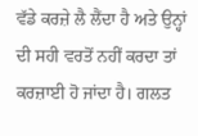ਵੱਡੇ ਕਰਜ਼ੇ ਲੈ ਲੈਂਦਾ ਹੈ ਅਤੇ ਉਨ੍ਹਾਂ ਦੀ ਸਹੀ ਵਰਤੋਂ ਨਹੀਂ ਕਰਦਾ ਤਾਂ ਕਰਜ਼ਾਈ ਹੋ ਜਾਂਦਾ ਹੈ। ਗਲਤ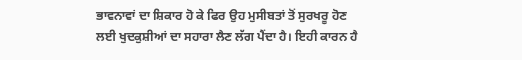ਭਾਵਨਾਵਾਂ ਦਾ ਸ਼ਿਕਾਰ ਹੋ ਕੇ ਫਿਰ ਉਹ ਮੁਸੀਬਤਾਂ ਤੋਂ ਸੁਰਖਰੂ ਹੋਣ ਲਈ ਖੁਦਕੁਸ਼ੀਆਂ ਦਾ ਸਹਾਰਾ ਲੈਣ ਲੱਗ ਪੈਂਦਾ ਹੈ। ਇਹੀ ਕਾਰਨ ਹੈ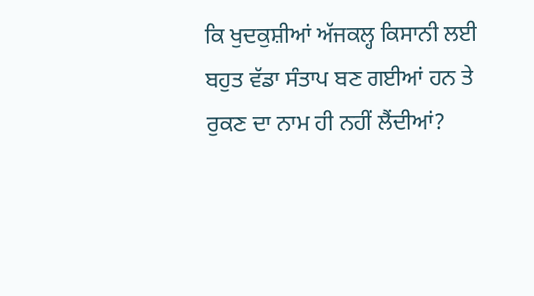ਕਿ ਖੁਦਕੁਸ਼ੀਆਂ ਅੱਜਕਲ੍ਹ ਕਿਸਾਨੀ ਲਈ ਬਹੁਤ ਵੱਡਾ ਸੰਤਾਪ ਬਣ ਗਈਆਂ ਹਨ ਤੇ ਰੁਕਣ ਦਾ ਨਾਮ ਹੀ ਨਹੀਂ ਲੈਂਦੀਆਂ?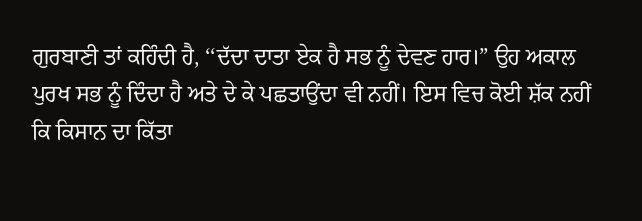ਗੁਰਬਾਣੀ ਤਾਂ ਕਹਿੰਦੀ ਹੈ, ‘‘ਦੱਦਾ ਦਾਤਾ ਏਕ ਹੈ ਸਭ ਨੂੰ ਦੇਵਣ ਹਾਰ।” ਉਹ ਅਕਾਲ ਪੁਰਖ ਸਭ ਨੂੰ ਦਿੰਦਾ ਹੈ ਅਤੇ ਦੇ ਕੇ ਪਛਤਾਉਂਦਾ ਵੀ ਨਹੀਂ। ਇਸ ਵਿਚ ਕੋਈ ਸ਼ੱਕ ਨਹੀਂ ਕਿ ਕਿਸਾਨ ਦਾ ਕਿੱਤਾ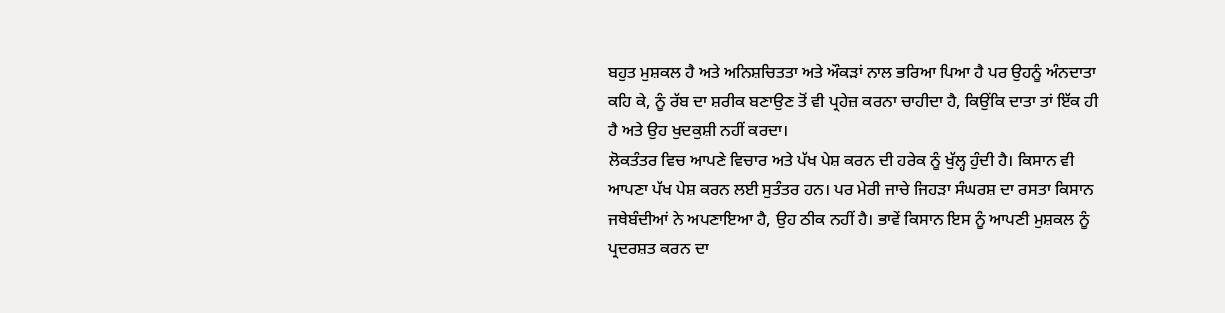ਬਹੁਤ ਮੁਸ਼ਕਲ ਹੈ ਅਤੇ ਅਨਿਸ਼ਚਿਤਤਾ ਅਤੇ ਔਕੜਾਂ ਨਾਲ ਭਰਿਆ ਪਿਆ ਹੈ ਪਰ ਉਹਨੂੰ ਅੰਨਦਾਤਾ ਕਹਿ ਕੇ, ਨੂੰ ਰੱਬ ਦਾ ਸ਼ਰੀਕ ਬਣਾਉਣ ਤੋਂ ਵੀ ਪ੍ਰਹੇਜ਼ ਕਰਨਾ ਚਾਹੀਦਾ ਹੈ, ਕਿਉਂਕਿ ਦਾਤਾ ਤਾਂ ਇੱਕ ਹੀ ਹੈ ਅਤੇ ਉਹ ਖੁਦਕੁਸ਼ੀ ਨਹੀਂ ਕਰਦਾ।
ਲੋਕਤੰਤਰ ਵਿਚ ਆਪਣੇ ਵਿਚਾਰ ਅਤੇ ਪੱਖ ਪੇਸ਼ ਕਰਨ ਦੀ ਹਰੇਕ ਨੂੰ ਖੁੱਲ੍ਹ ਹੁੰਦੀ ਹੈ। ਕਿਸਾਨ ਵੀ ਆਪਣਾ ਪੱਖ ਪੇਸ਼ ਕਰਨ ਲਈ ਸੁਤੰਤਰ ਹਨ। ਪਰ ਮੇਰੀ ਜਾਚੇ ਜਿਹੜਾ ਸੰਘਰਸ਼ ਦਾ ਰਸਤਾ ਕਿਸਾਨ ਜਥੇਬੰਦੀਆਂ ਨੇ ਅਪਣਾਇਆ ਹੈ, ਉਹ ਠੀਕ ਨਹੀਂ ਹੈ। ਭਾਵੇਂ ਕਿਸਾਨ ਇਸ ਨੂੰ ਆਪਣੀ ਮੁਸ਼ਕਲ ਨੂੰ ਪ੍ਰਦਰਸ਼ਤ ਕਰਨ ਦਾ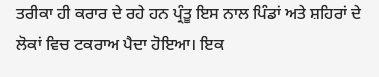ਤਰੀਕਾ ਹੀ ਕਰਾਰ ਦੇ ਰਹੇ ਹਨ ਪ੍ਰੰਤੂ ਇਸ ਨਾਲ ਪਿੰਡਾਂ ਅਤੇ ਸ਼ਹਿਰਾਂ ਦੇ ਲੋਕਾਂ ਵਿਚ ਟਕਰਾਅ ਪੈਦਾ ਹੋਇਆ। ਇਕ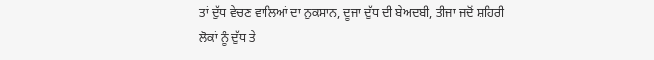ਤਾਂ ਦੁੱਧ ਵੇਚਣ ਵਾਲਿਆਂ ਦਾ ਨੁਕਸਾਨ, ਦੂਜਾ ਦੁੱਧ ਦੀ ਬੇਅਦਬੀ, ਤੀਜਾ ਜਦੋਂ ਸ਼ਹਿਰੀ ਲੋਕਾਂ ਨੂੰ ਦੁੱਧ ਤੇ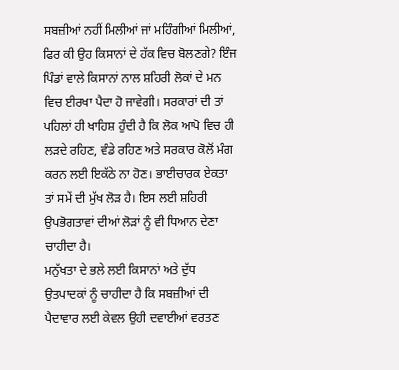ਸਬਜ਼ੀਆਂ ਨਹੀਂ ਮਿਲੀਆਂ ਜਾਂ ਮਹਿੰਗੀਆਂ ਮਿਲੀਆਂ, ਫਿਰ ਕੀ ਉਹ ਕਿਸਾਨਾਂ ਦੇ ਹੱਕ ਵਿਚ ਬੋਲਣਗੇ? ਇੰਜ ਪਿੰਡਾਂ ਵਾਲੇ ਕਿਸਾਨਾਂ ਨਾਲ ਸ਼ਹਿਰੀ ਲੋਕਾਂ ਦੇ ਮਨ ਵਿਚ ਈਰਖਾ ਪੈਦਾ ਹੋ ਜਾਵੇਗੀ। ਸਰਕਾਰਾਂ ਦੀ ਤਾਂ ਪਹਿਲਾਂ ਹੀ ਖਾਹਿਸ਼ ਹੁੰਦੀ ਹੈ ਕਿ ਲੋਕ ਆਪੋ ਵਿਚ ਹੀ ਲੜਦੇ ਰਹਿਣ, ਵੰਡੇ ਰਹਿਣ ਅਤੇ ਸਰਕਾਰ ਕੋਲੋਂ ਮੰਗ ਕਰਨ ਲਈ ਇਕੱਠੇ ਨਾ ਹੋਣ। ਭਾਈਚਾਰਕ ਏਕਤਾ ਤਾਂ ਸਮੇਂ ਦੀ ਮੁੱਖ ਲੋੜ ਹੈ। ਇਸ ਲਈ ਸ਼ਹਿਰੀ ਉਪਭੋਗਤਾਵਾਂ ਦੀਆਂ ਲੋੜਾਂ ਨੂੰ ਵੀ ਧਿਆਨ ਦੇਣਾ ਚਾਹੀਦਾ ਹੈ।
ਮਨੁੱਖਤਾ ਦੇ ਭਲੇ ਲਈ ਕਿਸਾਨਾਂ ਅਤੇ ਦੁੱਧ ਉਤਪਾਦਕਾਂ ਨੂੰ ਚਾਹੀਦਾ ਹੈ ਕਿ ਸਬਜ਼ੀਆਂ ਦੀ ਪੈਦਾਵਾਰ ਲਈ ਕੇਵਲ ਉਹੀ ਦਵਾਈਆਂ ਵਰਤਣ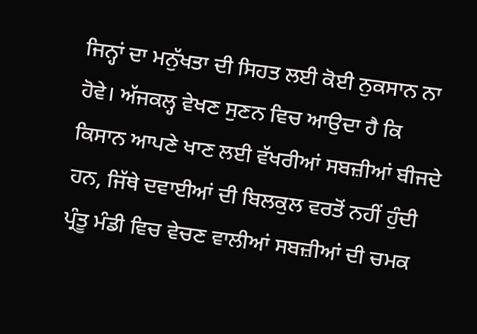ਜਿਨ੍ਹਾਂ ਦਾ ਮਨੁੱਖਤਾ ਦੀ ਸਿਹਤ ਲਈ ਕੋਈ ਨੁਕਸਾਨ ਨਾ ਹੋਵੇ। ਅੱਜਕਲ੍ਹ ਵੇਖਣ ਸੁਣਨ ਵਿਚ ਆਉਦਾ ਹੈ ਕਿ ਕਿਸਾਨ ਆਪਣੇ ਖਾਣ ਲਈ ਵੱਖਰੀਆਂ ਸਬਜ਼ੀਆਂ ਬੀਜਦੇ ਹਨ, ਜਿੱਥੇ ਦਵਾਈਆਂ ਦੀ ਬਿਲਕੁਲ ਵਰਤੋਂ ਨਹੀਂ ਹੁੰਦੀ ਪ੍ਰੰਤੂ ਮੰਡੀ ਵਿਚ ਵੇਚਣ ਵਾਲੀਆਂ ਸਬਜ਼ੀਆਂ ਦੀ ਚਮਕ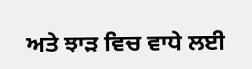ਅਤੇ ਝਾੜ ਵਿਚ ਵਾਧੇ ਲਈ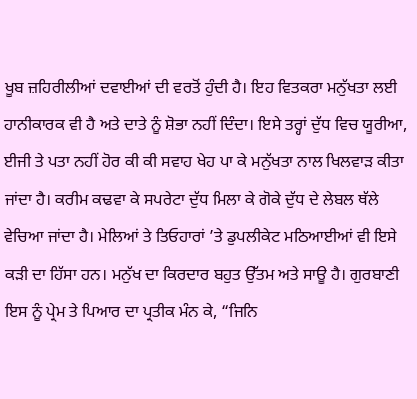ਖੂਬ ਜ਼ਹਿਰੀਲੀਆਂ ਦਵਾਈਆਂ ਦੀ ਵਰਤੋਂ ਹੁੰਦੀ ਹੈ। ਇਹ ਵਿਤਕਰਾ ਮਨੁੱਖਤਾ ਲਈ ਹਾਨੀਕਾਰਕ ਵੀ ਹੈ ਅਤੇ ਦਾਤੇ ਨੂੰ ਸ਼ੋਭਾ ਨਹੀਂ ਦਿੰਦਾ। ਇਸੇ ਤਰ੍ਹਾਂ ਦੁੱਧ ਵਿਚ ਯੂਰੀਆ, ਈਜੀ ਤੇ ਪਤਾ ਨਹੀਂ ਹੋਰ ਕੀ ਕੀ ਸਵਾਹ ਖੇਹ ਪਾ ਕੇ ਮਨੁੱਖਤਾ ਨਾਲ ਖਿਲਵਾੜ ਕੀਤਾ ਜਾਂਦਾ ਹੈ। ਕਰੀਮ ਕਢਵਾ ਕੇ ਸਪਰੇਟਾ ਦੁੱਧ ਮਿਲਾ ਕੇ ਗੋਕੇ ਦੁੱਧ ਦੇ ਲੇਬਲ ਥੱਲੇ ਵੇਚਿਆ ਜਾਂਦਾ ਹੈ। ਮੇਲਿਆਂ ਤੇ ਤਿਓਹਾਰਾਂ ’ਤੇ ਡੁਪਲੀਕੇਟ ਮਠਿਆਈਆਂ ਵੀ ਇਸੇ ਕੜੀ ਦਾ ਹਿੱਸਾ ਹਨ। ਮਨੁੱਖ ਦਾ ਕਿਰਦਾਰ ਬਹੁਤ ਉੱਤਮ ਅਤੇ ਸਾਊ ਹੈ। ਗੁਰਬਾਣੀ ਇਸ ਨੂੰ ਪ੍ਰੇਮ ਤੇ ਪਿਆਰ ਦਾ ਪ੍ਰਤੀਕ ਮੰਨ ਕੇ, “ਜਿਨਿ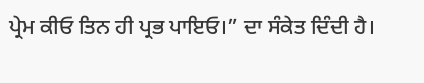ਪ੍ਰੇਮ ਕੀਓ ਤਿਨ ਹੀ ਪ੍ਰਭ ਪਾਇਓ।” ਦਾ ਸੰਕੇਤ ਦਿੰਦੀ ਹੈ।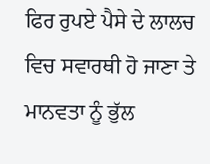ਫਿਰ ਰੁਪਏ ਪੈਸੇ ਦੇ ਲਾਲਚ ਵਿਚ ਸਵਾਰਥੀ ਹੋ ਜਾਣਾ ਤੇ ਮਾਨਵਤਾ ਨੂੰ ਭੁੱਲ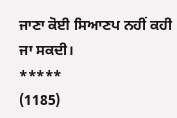ਜਾਣਾ ਕੋਈ ਸਿਆਣਪ ਨਹੀਂ ਕਹੀ ਜਾ ਸਕਦੀ।
*****
(1185)